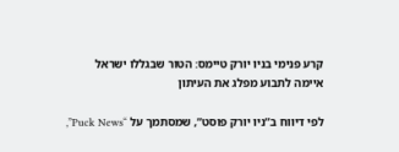קרע פנימי בניו יורק טיימס: הטור שבגללו ישראל איימה לתבוע מפלג את העיתון

לפי דיווח ב”ניו יורק פוסט”, שמסתמך על “Puck News”,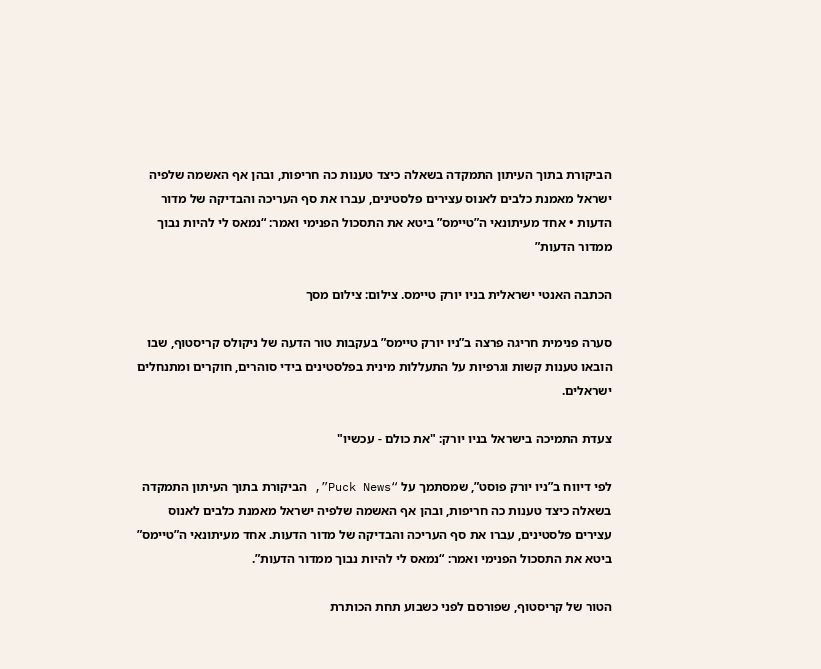הביקורת בתוך העיתון התמקדה בשאלה כיצד טענות כה חריפות, ובהן אף האשמה שלפיה ישראל מאמנת כלבים לאנוס עצירים פלסטינים, עברו את סף העריכה והבדיקה של מדור הדעות • אחד מעיתונאי ה”טיימס” ביטא את התסכול הפנימי ואמר: “נמאס לי להיות נבוך ממדור הדעות”

הכתבה האנטי ישראלית בניו יורק טיימס. צילום: צילום מסך

סערה פנימית חריגה פרצה ב”ניו יורק טיימס” בעקבות טור הדעה של ניקולס קריסטוף, שבו הובאו טענות קשות וגרפיות על התעללות מינית בפלסטינים בידי סוהרים, חוקרים ומתנחלים ישראלים.

צעדת התמיכה בישראל בניו יורק: "את כולם - עכשיו"

לפי דיווח ב”ניו יורק פוסט”, שמסתמך על “Puck News”, הביקורת בתוך העיתון התמקדה בשאלה כיצד טענות כה חריפות, ובהן אף האשמה שלפיה ישראל מאמנת כלבים לאנוס עצירים פלסטינים, עברו את סף העריכה והבדיקה של מדור הדעות. אחד מעיתונאי ה”טיימס” ביטא את התסכול הפנימי ואמר: “נמאס לי להיות נבוך ממדור הדעות”.

הטור של קריסטוף, שפורסם לפני כשבוע תחת הכותרת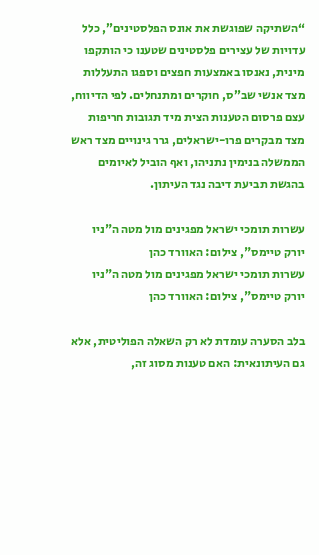“השתיקה שפוגשת את אונס הפלסטינים”, כלל עדויות של עצירים פלסטינים שטענו כי הותקפו מינית, נאנסו באמצעות חפצים וספגו התעללות מצד אנשי שב”ס, חוקרים ומתנחלים. לפי הדיווח, עצם פרסום הטענות הצית מיד תגובות חריפות מצד מבקרים פרו-ישראלים, גרר גינויים מצד ראש הממשלה בנימין נתניהו, ואף הוביל לאיומים בהגשת תביעת דיבה נגד העיתון.

עשרות תומכי ישראל מפגינים מול מטה ה"ניו יורק טיימס", צילום: האוורד כהן
עשרות תומכי ישראל מפגינים מול מטה ה"ניו יורק טיימס", צילום: האוורד כהן

בלב הסערה עומדת לא רק השאלה הפוליטית, אלא גם העיתונאית: האם טענות מסוג זה,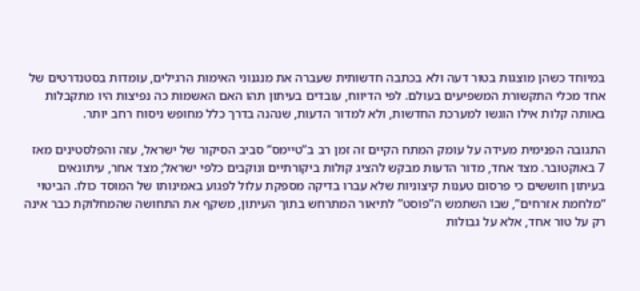במיוחד כשהן מוצגות בטור דעה ולא בכתבה חדשותית שעברה את מנגנוני האימות הרגילים, עומדות בסטנדרטים של אחד מכלי התקשורת המשפיעים בעולם. לפי הדיווח, עובדים בעיתון תהו האם האשמות כה נפיצות היו מתקבלות באותה קלות אילו הוגשו למערכת החדשות, ולא למדור הדעות, שנהנה בדרך כלל מחופש ניסוח רחב יותר.

התגובה הפנימית מעידה על עומק המתח הקיים זה זמן רב ב”טיימס” סביב הסיקור של ישראל, עזה והפלסטינים מאז 7 באוקטובר. מצד אחד, מדור הדעות מבקש להציג קולות ביקורתיים ונוקבים כלפי ישראל; מצד אחר, עיתונאים בעיתון חוששים כי פרסום טענות קיצוניות שלא עברו בדיקה מספקת עלול לפגוע באמינותו של המוסד כולו. הביטוי “מלחמת אזרחים”, שבו השתמש ה”פוסט” לתיאור המתרחש בתוך העיתון, משקף את התחושה שהמחלוקת כבר אינה רק על טור אחד, אלא על גבולות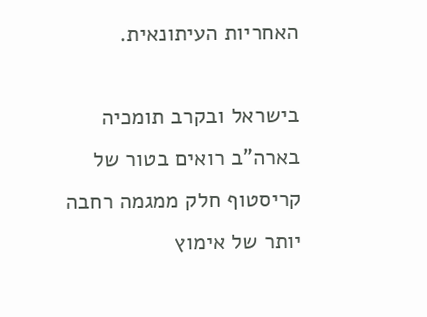האחריות העיתונאית.

בישראל ובקרב תומכיה בארה”ב רואים בטור של קריסטוף חלק ממגמה רחבה יותר של אימוץ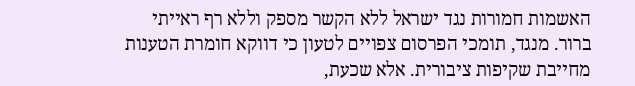האשמות חמורות נגד ישראל ללא הקשר מספק וללא רף ראייתי ברור. מנגד, תומכי הפרסום צפויים לטעון כי דווקא חומרת הטענות מחייבת שקיפות ציבורית. אלא שכעת,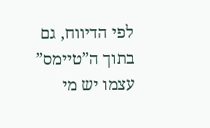לפי הדיווח, גם בתוך ה”טיימס” עצמו יש מי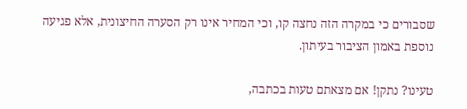שסבורים כי במקרה הזה נחצה קו, וכי המחיר אינו רק הסערה החיצונית, אלא פגיעה נוספת באמון הציבור בעיתון.

טעינו? נתקן! אם מצאתם טעות בכתבה,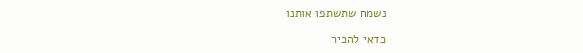נשמח שתשתפו אותנו

כדאי להכיר